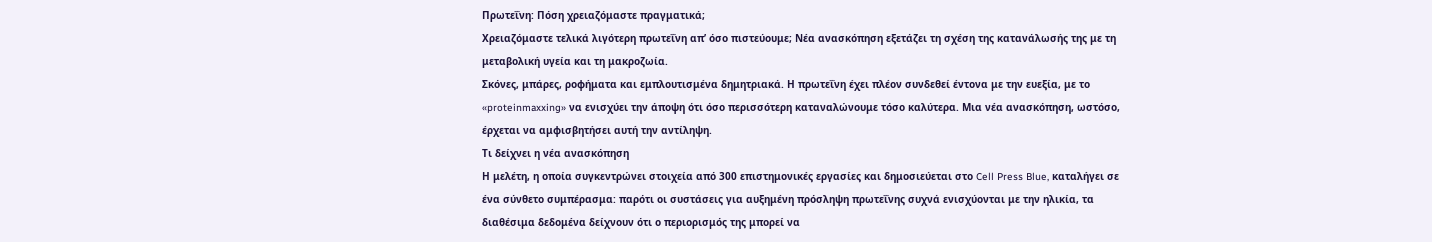Πρωτεΐνη: Πόση χρειαζόμαστε πραγματικά;
Χρειαζόμαστε τελικά λιγότερη πρωτεΐνη απ’ όσο πιστεύουμε; Νέα ανασκόπηση εξετάζει τη σχέση της κατανάλωσής της με τη μεταβολική υγεία και τη μακροζωία.
Σκόνες, μπάρες, ροφήματα και εμπλουτισμένα δημητριακά. Η πρωτεΐνη έχει πλέον συνδεθεί έντονα με την ευεξία, με το «proteinmaxxing» να ενισχύει την άποψη ότι όσο περισσότερη καταναλώνουμε τόσο καλύτερα. Μια νέα ανασκόπηση, ωστόσο, έρχεται να αμφισβητήσει αυτή την αντίληψη.
Τι δείχνει η νέα ανασκόπηση
Η μελέτη, η οποία συγκεντρώνει στοιχεία από 300 επιστημονικές εργασίες και δημοσιεύεται στο Cell Press Blue, καταλήγει σε ένα σύνθετο συμπέρασμα: παρότι οι συστάσεις για αυξημένη πρόσληψη πρωτεΐνης συχνά ενισχύονται με την ηλικία, τα διαθέσιμα δεδομένα δείχνουν ότι ο περιορισμός της μπορεί να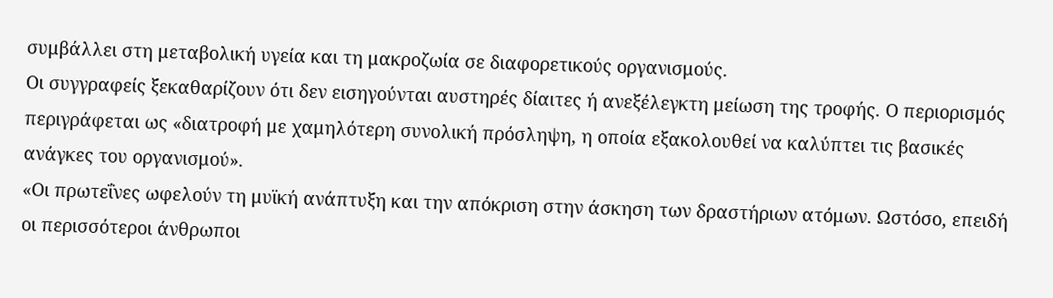συμβάλλει στη μεταβολική υγεία και τη μακροζωία σε διαφορετικούς οργανισμούς.
Οι συγγραφείς ξεκαθαρίζουν ότι δεν εισηγούνται αυστηρές δίαιτες ή ανεξέλεγκτη μείωση της τροφής. Ο περιορισμός περιγράφεται ως «διατροφή με χαμηλότερη συνολική πρόσληψη, η οποία εξακολουθεί να καλύπτει τις βασικές ανάγκες του οργανισμού».
«Οι πρωτεΐνες ωφελούν τη μυϊκή ανάπτυξη και την απόκριση στην άσκηση των δραστήριων ατόμων. Ωστόσο, επειδή οι περισσότεροι άνθρωποι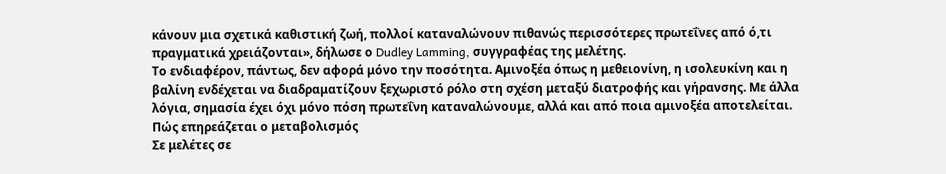κάνουν μια σχετικά καθιστική ζωή, πολλοί καταναλώνουν πιθανώς περισσότερες πρωτεΐνες από ό,τι πραγματικά χρειάζονται», δήλωσε ο Dudley Lamming, συγγραφέας της μελέτης.
Το ενδιαφέρον, πάντως, δεν αφορά μόνο την ποσότητα. Αμινοξέα όπως η μεθειονίνη, η ισολευκίνη και η βαλίνη ενδέχεται να διαδραματίζουν ξεχωριστό ρόλο στη σχέση μεταξύ διατροφής και γήρανσης. Με άλλα λόγια, σημασία έχει όχι μόνο πόση πρωτεΐνη καταναλώνουμε, αλλά και από ποια αμινοξέα αποτελείται.
Πώς επηρεάζεται ο μεταβολισμός
Σε μελέτες σε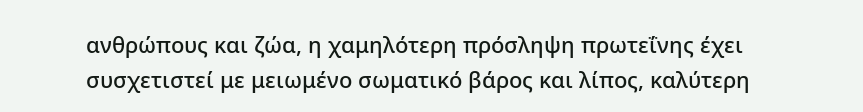ανθρώπους και ζώα, η χαμηλότερη πρόσληψη πρωτεΐνης έχει συσχετιστεί με μειωμένο σωματικό βάρος και λίπος, καλύτερη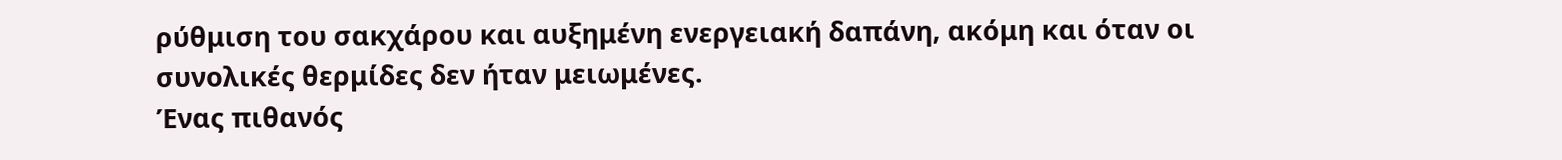ρύθμιση του σακχάρου και αυξημένη ενεργειακή δαπάνη, ακόμη και όταν οι συνολικές θερμίδες δεν ήταν μειωμένες.
Ένας πιθανός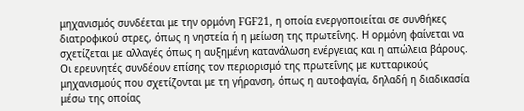μηχανισμός συνδέεται με την ορμόνη FGF21, η οποία ενεργοποιείται σε συνθήκες διατροφικού στρες, όπως η νηστεία ή η μείωση της πρωτεΐνης. Η ορμόνη φαίνεται να σχετίζεται με αλλαγές όπως η αυξημένη κατανάλωση ενέργειας και η απώλεια βάρους.
Οι ερευνητές συνδέουν επίσης τον περιορισμό της πρωτεΐνης με κυτταρικούς μηχανισμούς που σχετίζονται με τη γήρανση, όπως η αυτοφαγία, δηλαδή η διαδικασία μέσω της οποίας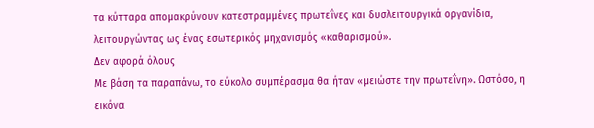τα κύτταρα απομακρύνουν κατεστραμμένες πρωτεΐνες και δυσλειτουργικά οργανίδια, λειτουργώντας ως ένας εσωτερικός μηχανισμός «καθαρισμού».
Δεν αφορά όλους
Με βάση τα παραπάνω, το εύκολο συμπέρασμα θα ήταν «μειώστε την πρωτεΐνη». Ωστόσο, η εικόνα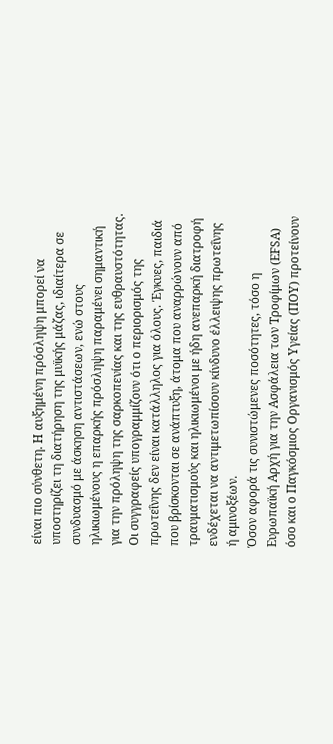είναι πιο σύνθετη. Η αυξημένη πρόσληψη μπορεί να υποστηρίζει τη διατήρηση της μυϊκής μάζας, ιδιαίτερα σε συνδυασμό με άσκηση αντιστάσεων, ενώ στους ηλικιωμένους η επαρκής πρόσληψη παραμένει σημαντική για την πρόληψη της σαρκοπενίας και της ευθραυστότητας.
Οι συγγραφείς υπογραμμίζουν ότι ο περιορισμός της πρωτεΐνης δεν είναι κατάλληλος για όλους. Έγκυες, παιδιά που βρίσκονται σε ανάπτυξη, άτομα που αναρρώνουν από τραυματισμούς και ηλικιωμένοι με ήδη ανεπαρκή διατροφή ενδέχεται να αντιμετωπίσουν κίνδυνο έλλειψης πρωτεΐνης ή αμινοξέων.
Όσον αφορά τις συνιστώμενες ποσότητες, τόσο η Ευρωπαϊκή Αρχή για την Ασφάλεια των Τροφίμων (EFSA) όσο και ο Παγκόσμιος Οργανισμός Υγείας (ΠΟΥ) προτείνουν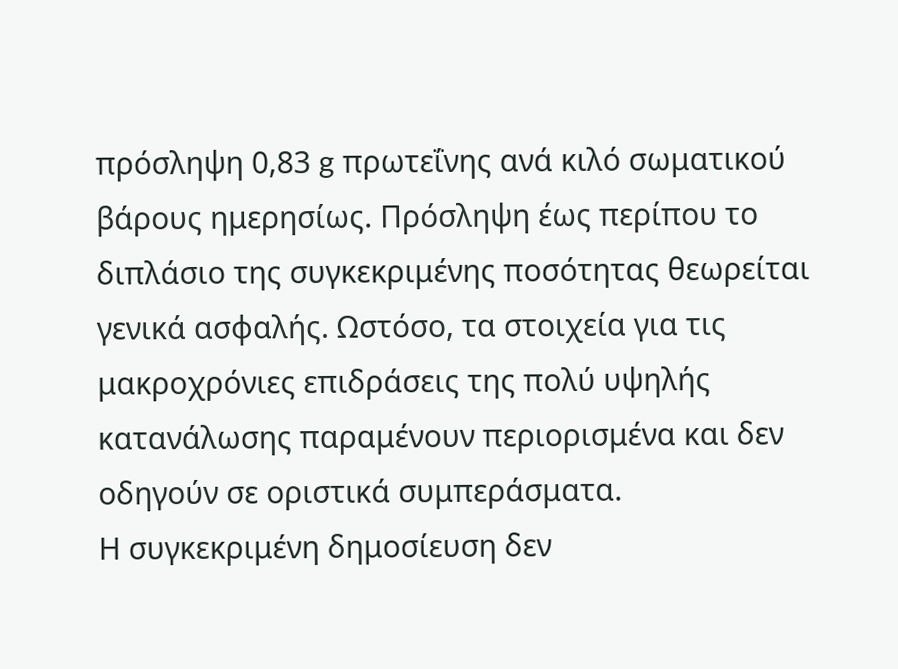πρόσληψη 0,83 g πρωτεΐνης ανά κιλό σωματικού βάρους ημερησίως. Πρόσληψη έως περίπου το διπλάσιο της συγκεκριμένης ποσότητας θεωρείται γενικά ασφαλής. Ωστόσο, τα στοιχεία για τις μακροχρόνιες επιδράσεις της πολύ υψηλής κατανάλωσης παραμένουν περιορισμένα και δεν οδηγούν σε οριστικά συμπεράσματα.
Η συγκεκριμένη δημοσίευση δεν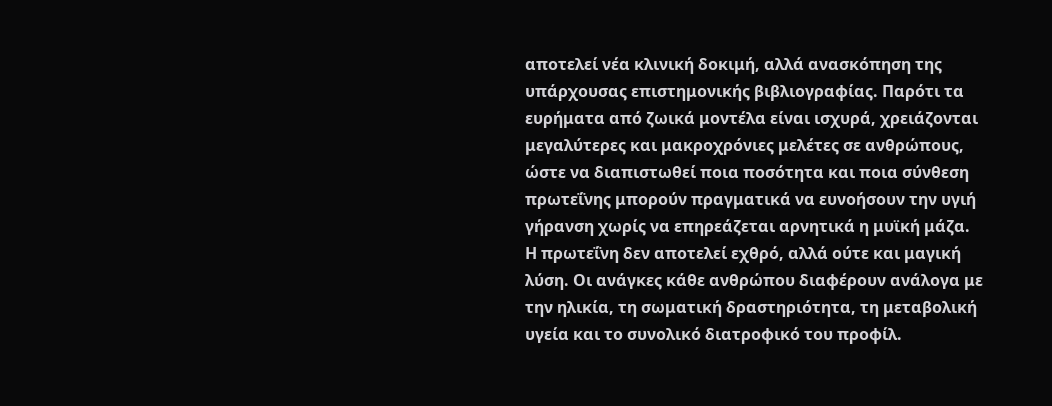αποτελεί νέα κλινική δοκιμή, αλλά ανασκόπηση της υπάρχουσας επιστημονικής βιβλιογραφίας. Παρότι τα ευρήματα από ζωικά μοντέλα είναι ισχυρά, χρειάζονται μεγαλύτερες και μακροχρόνιες μελέτες σε ανθρώπους, ώστε να διαπιστωθεί ποια ποσότητα και ποια σύνθεση πρωτεΐνης μπορούν πραγματικά να ευνοήσουν την υγιή γήρανση χωρίς να επηρεάζεται αρνητικά η μυϊκή μάζα.
Η πρωτεΐνη δεν αποτελεί εχθρό, αλλά ούτε και μαγική λύση. Οι ανάγκες κάθε ανθρώπου διαφέρουν ανάλογα με την ηλικία, τη σωματική δραστηριότητα, τη μεταβολική υγεία και το συνολικό διατροφικό του προφίλ.